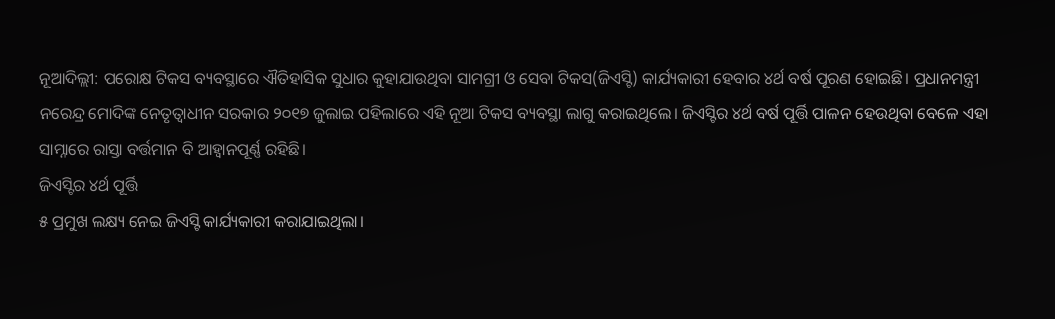ନୂଆଦିଲ୍ଲୀ: ପରୋକ୍ଷ ଟିକସ ବ୍ୟବସ୍ଥାରେ ଐତିହାସିକ ସୁଧାର କୁହାଯାଉଥିବା ସାମଗ୍ରୀ ଓ ସେବା ଟିକସ(ଜିଏସ୍ଟି) କାର୍ଯ୍ୟକାରୀ ହେବାର ୪ର୍ଥ ବର୍ଷ ପୂରଣ ହୋଇଛି। ପ୍ରଧାନମନ୍ତ୍ରୀ ନରେନ୍ଦ୍ର ମୋଦିଙ୍କ ନେତୃତ୍ୱାଧୀନ ସରକାର ୨୦୧୭ ଜୁଲାଇ ପହିଲାରେ ଏହି ନୂଆ ଟିକସ ବ୍ୟବସ୍ଥା ଲାଗୁ କରାଇଥିଲେ। ଜିଏସ୍ଟିର ୪ର୍ଥ ବର୍ଷ ପୂର୍ତ୍ତି ପାଳନ ହେଉଥିବା ବେଳେ ଏହା
ସାମ୍ନାରେ ରାସ୍ତା ବର୍ତ୍ତମାନ ବି ଆହ୍ବାନପୂର୍ଣ୍ଣ ରହିଛି।
ଜିଏସ୍ଟିର ୪ର୍ଥ ପୂର୍ତ୍ତି
୫ ପ୍ରମୁଖ ଲକ୍ଷ୍ୟ ନେଇ ଜିଏସ୍ଟି କାର୍ଯ୍ୟକାରୀ କରାଯାଇଥିଲା।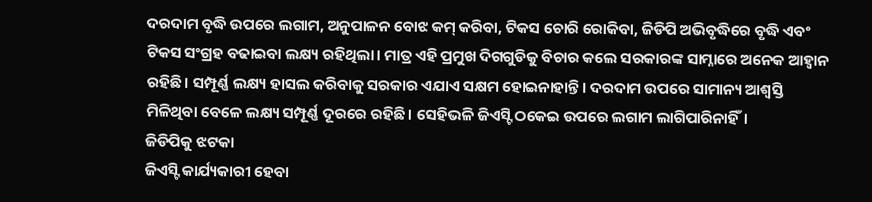ଦରଦାମ ବୃଦ୍ଧି ଉପରେ ଲଗାମ, ଅନୁପାଳନ ବୋଝ କମ୍ କରିବା, ଟିକସ ଚୋରି ରୋକିବା, ଜିଡିପି ଅଭିବୃଦ୍ଧିରେ ବୃଦ୍ଧି ଏବଂ ଟିକସ ସଂଗ୍ରହ ବଢାଇବା ଲକ୍ଷ୍ୟ ରହିଥିଲା। ମାତ୍ର ଏହି ପ୍ରମୁଖ ଦିଗଗୁଡିକୁ ବିଚାର କଲେ ସରକାରଙ୍କ ସାମ୍ନାରେ ଅନେକ ଆହ୍ବାନ ରହିଛି। ସମ୍ପୂର୍ଣ୍ଣ ଲକ୍ଷ୍ୟ ହାସଲ କରିବାକୁ ସରକାର ଏଯାଏ ସକ୍ଷମ ହୋଇନାହାନ୍ତି। ଦରଦାମ ଉପରେ ସାମାନ୍ୟ ଆଶ୍ୱସ୍ତି ମିଳିଥିବା ବେଳେ ଲକ୍ଷ୍ୟ ସମ୍ପୂର୍ଣ୍ଣ ଦୂରରେ ରହିଛି। ସେହିଭଳି ଜିଏସ୍ଟି ଠକେଇ ଉପରେ ଲଗାମ ଲାଗିପାରିନାହିଁ।
ଜିଡିପିକୁ ଝଟକା
ଜିଏସ୍ଟି କାର୍ଯ୍ୟକାରୀ ହେବା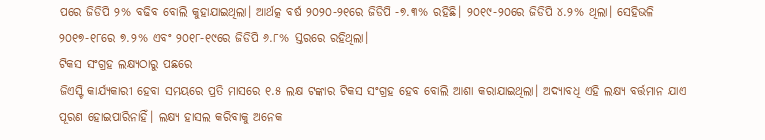ପରେ ଜିଡିପି ୨% ବଢିବ ବୋଲି କୁହାଯାଇଥିଲା। ଆର୍ଥତ୍କ ବର୍ଷ ୨୦୨୦-୨୧ରେ ଜିଡିପି -୭.୩% ରହିଛି। ୨୦୧୯-୨୦ରେ ଜିଡିପି ୪.୨% ଥିଲା। ସେହିଭଳି ୨୦୧୭-୧୮ରେ ୭.୨% ଏବଂ ୨୦୧୮-୧୯ରେ ଜିଡିପି ୬.୮% ସ୍ତରରେ ରହିଥିଲା।
ଟିକସ ସଂଗ୍ରହ ଲକ୍ଷ୍ୟଠାରୁ ପଛରେ
ଜିଏସ୍ଟି କାର୍ଯ୍ୟକାରୀ ହେବା ସମୟରେ ପ୍ରତି ମାସରେ ୧.୫ ଲକ୍ଷ ଟଙ୍କାର ଟିକସ ସଂଗ୍ରହ ହେବ ବୋଲି ଆଶା କରାଯାଇଥିଲା। ଅଦ୍ୟାବଧି ଏହି ଲକ୍ଷ୍ୟ ବର୍ତ୍ତମାନ ଯାଏ ପୂରଣ ହୋଇପାରିନାହିଁ। ଲକ୍ଷ୍ୟ ହାସଲ କରିବାକୁ ଅନେକ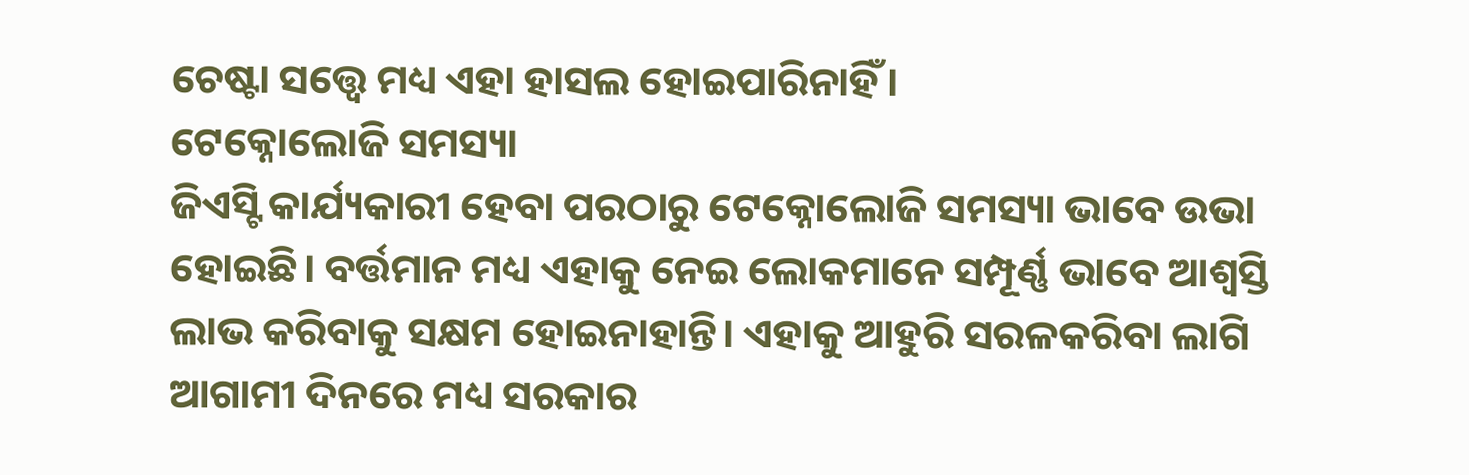ଚେଷ୍ଟା ସତ୍ତ୍ୱେ ମଧ୍ୟ ଏହା ହାସଲ ହୋଇପାରିନାହିଁ।
ଟେକ୍ନୋଲୋଜି ସମସ୍ୟା
ଜିଏସ୍ଟି କାର୍ଯ୍ୟକାରୀ ହେବା ପରଠାରୁ ଟେକ୍ନୋଲୋଜି ସମସ୍ୟା ଭାବେ ଉଭା ହୋଇଛି। ବର୍ତ୍ତମାନ ମଧ୍ୟ ଏହାକୁ ନେଇ ଲୋକମାନେ ସମ୍ପୂର୍ଣ୍ଣ ଭାବେ ଆଶ୍ୱସ୍ତି ଲାଭ କରିବାକୁ ସକ୍ଷମ ହୋଇନାହାନ୍ତି। ଏହାକୁ ଆହୁରି ସରଳକରିବା ଲାଗି ଆଗାମୀ ଦିନରେ ମଧ୍ୟ ସରକାର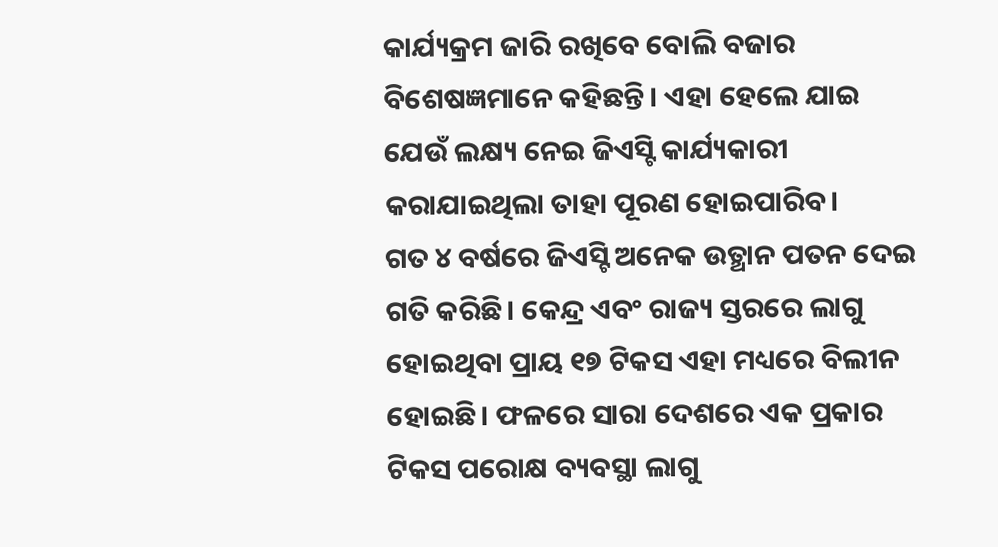କାର୍ଯ୍ୟକ୍ରମ ଜାରି ରଖିବେ ବୋଲି ବଜାର ବିଶେଷଜ୍ଞମାନେ କହିଛନ୍ତି। ଏହା ହେଲେ ଯାଇ ଯେଉଁ ଲକ୍ଷ୍ୟ ନେଇ ଜିଏସ୍ଟି କାର୍ଯ୍ୟକାରୀ କରାଯାଇଥିଲା ତାହା ପୂରଣ ହୋଇପାରିବ।
ଗତ ୪ ବର୍ଷରେ ଜିଏସ୍ଟି ଅନେକ ଉତ୍ଥାନ ପତନ ଦେଇ ଗତି କରିଛି। କେନ୍ଦ୍ର ଏବଂ ରାଜ୍ୟ ସ୍ତରରେ ଲାଗୁ ହୋଇଥିବା ପ୍ରାୟ ୧୭ ଟିକସ ଏହା ମଧ୍ୟରେ ବିଲୀନ ହୋଇଛି। ଫଳରେ ସାରା ଦେଶରେ ଏକ ପ୍ରକାର ଟିକସ ପରୋକ୍ଷ ବ୍ୟବସ୍ଥା ଲାଗୁ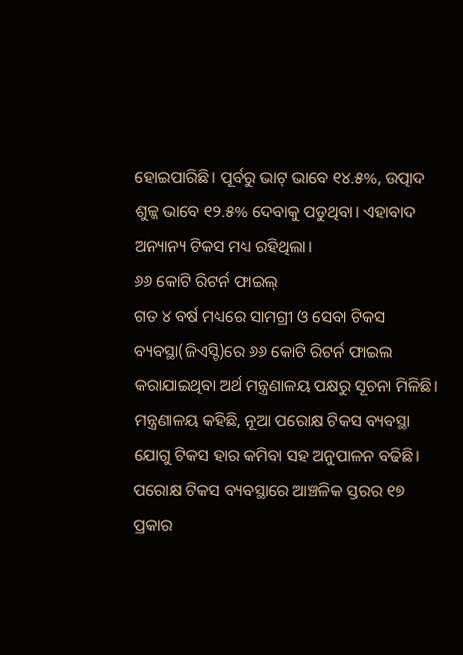ହୋଇପାରିଛି। ପୂର୍ବରୁ ଭାଟ୍ ଭାବେ ୧୪.୫%, ଉତ୍ପାଦ ଶୁଳ୍କ ଭାବେ ୧୨.୫% ଦେବାକୁ ପଡୁଥିବା। ଏହାବାଦ ଅନ୍ୟାନ୍ୟ ଟିକସ ମଧ୍ୟ ରହିଥିଲା।
୬୬ କୋଟି ରିଟର୍ନ ଫାଇଲ୍
ଗତ ୪ ବର୍ଷ ମଧ୍ୟରେ ସାମଗ୍ରୀ ଓ ସେବା ଟିକସ ବ୍ୟବସ୍ଥା(ଜିଏସ୍ଟି)ରେ ୬୬ କୋଟି ରିଟର୍ନ ଫାଇଲ କରାଯାଇଥିବା ଅର୍ଥ ମନ୍ତ୍ରଣାଳୟ ପକ୍ଷରୁ ସୂଚନା ମିଳିଛି। ମନ୍ତ୍ରଣାଳୟ କହିଛି, ନୂଆ ପରୋକ୍ଷ ଟିକସ ବ୍ୟବସ୍ଥା ଯୋଗୁ ଟିକସ ହାର କମିବା ସହ ଅନୁପାଳନ ବଢିଛି। ପରୋକ୍ଷ ଟିକସ ବ୍ୟବସ୍ଥାରେ ଆଞ୍ଚଳିକ ସ୍ତରର ୧୭ ପ୍ରକାର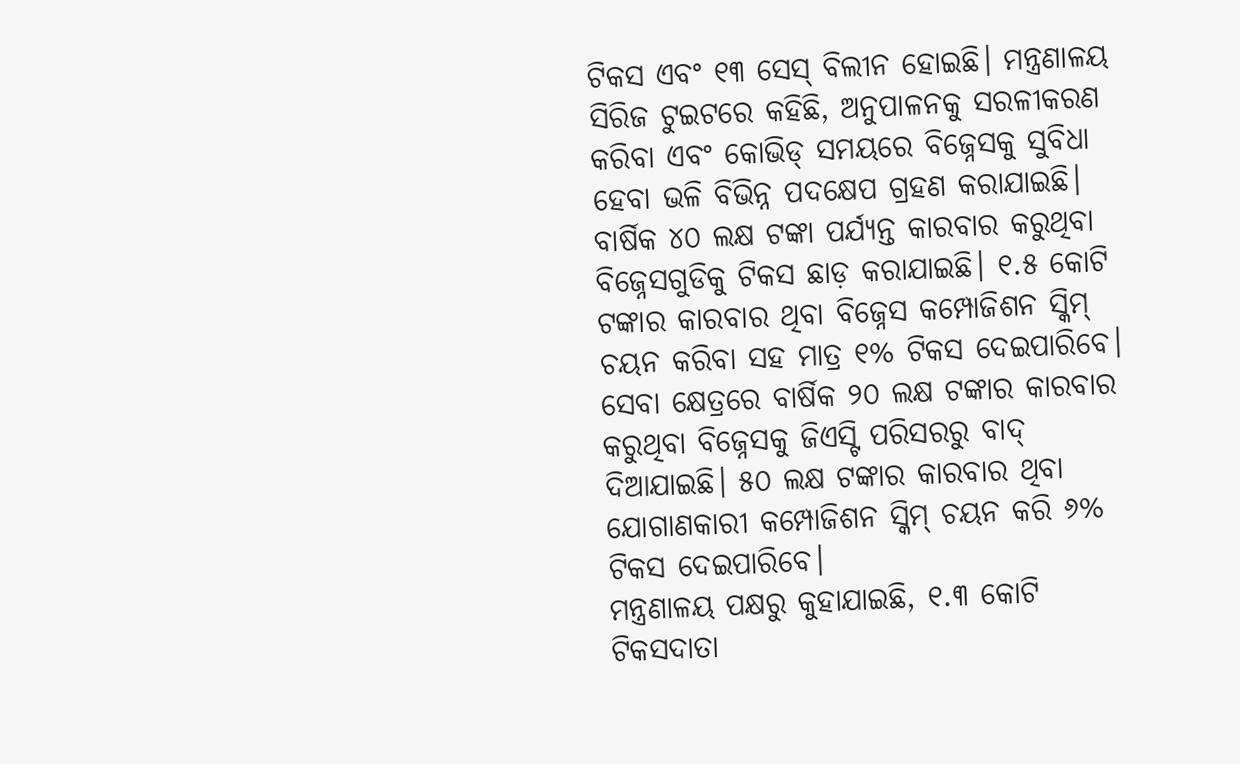ଟିକସ ଏବଂ ୧୩ ସେସ୍ ବିଲୀନ ହୋଇଛି। ମନ୍ତ୍ରଣାଳୟ ସିରିଜ ଟୁଇଟରେ କହିଛି, ଅନୁପାଳନକୁ ସରଳୀକରଣ କରିବା ଏବଂ କୋଭିଡ୍ ସମୟରେ ବିଜ୍ନେସକୁ ସୁବିଧା ହେବା ଭଳି ବିଭିନ୍ନ ପଦକ୍ଷେପ ଗ୍ରହଣ କରାଯାଇଛି। ବାର୍ଷିକ ୪୦ ଲକ୍ଷ ଟଙ୍କା ପର୍ଯ୍ୟନ୍ତ କାରବାର କରୁଥିବା ବିଜ୍ନେସଗୁଡିକୁ ଟିକସ ଛାଡ଼ କରାଯାଇଛି। ୧.୫ କୋଟି ଟଙ୍କାର କାରବାର ଥିବା ବିଜ୍ନେସ କମ୍ପୋଜିଶନ ସ୍କିମ୍ ଚୟନ କରିବା ସହ ମାତ୍ର ୧% ଟିକସ ଦେଇପାରିବେ। ସେବା କ୍ଷେତ୍ରରେ ବାର୍ଷିକ ୨୦ ଲକ୍ଷ ଟଙ୍କାର କାରବାର କରୁଥିବା ବିଜ୍ନେସକୁ ଜିଏସ୍ଟି ପରିସରରୁ ବାଦ୍ ଦିଆଯାଇଛି। ୫୦ ଲକ୍ଷ ଟଙ୍କାର କାରବାର ଥିବା ଯୋଗାଣକାରୀ କମ୍ପୋଜିଶନ ସ୍କିମ୍ ଚୟନ କରି ୬% ଟିକସ ଦେଇପାରିବେ।
ମନ୍ତ୍ରଣାଳୟ ପକ୍ଷରୁ କୁହାଯାଇଛି, ୧.୩ କୋଟି ଟିକସଦାତା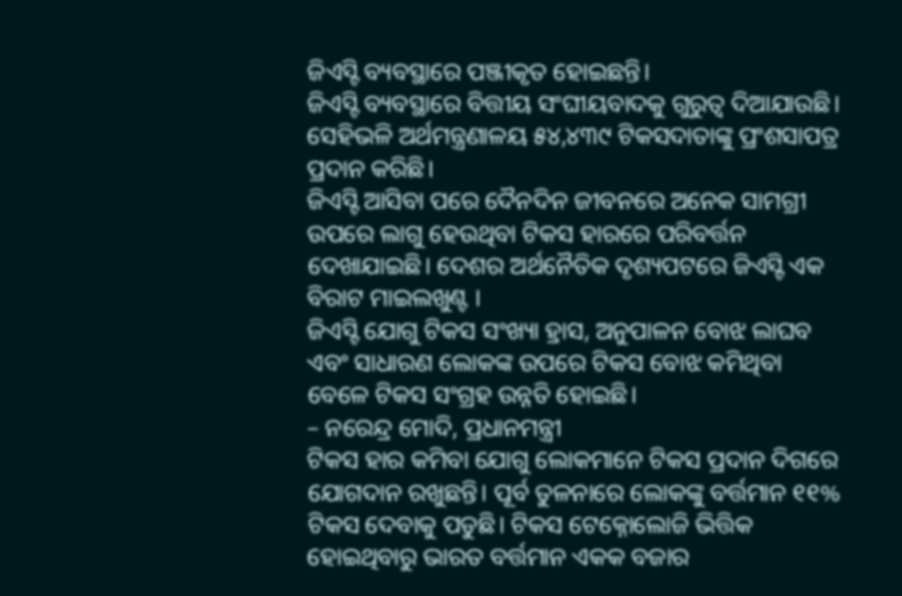ଜିଏସ୍ଟି ବ୍ୟବସ୍ଥାରେ ପଞ୍ଜୀକୃତ ହୋଇଛନ୍ତି।
ଜିଏସ୍ଟି ବ୍ୟବସ୍ଥାରେ ବିତ୍ତୀୟ ସଂଘୀୟବାଦକୁ ଗୁରୁତ୍ୱ ଦିଆଯାଉଛି। ସେହିଭଳି ଅର୍ଥମନ୍ତ୍ରଣାଳୟ ୫୪,୪୩୯ ଟିକସଦାତାଙ୍କୁ ପ୍ରଂଶସାପତ୍ର ପ୍ରଦାନ କରିଛି।
ଜିଏସ୍ଟି ଆସିବା ପରେ ଦୈନଦିନ ଜୀବନରେ ଅନେକ ସାମଗ୍ରୀ ଉପରେ ଲାଗୁ ହେଉଥିବା ଟିକସ ହାରରେ ପରିବର୍ତ୍ତନ ଦେଖାଯାଇଛି। ଦେଶର ଅର୍ଥନୈତିକ ଦୃଶ୍ୟପଟରେ ଜିଏସ୍ଟି ଏକ ବିରାଟ ମାଇଲଖୁଣ୍ଟ ।
ଜିଏସ୍ଟି ଯୋଗୁ ଟିକସ ସଂଖ୍ୟା ହ୍ରାସ, ଅନୁପାଳନ ବୋଝ ଲାଘବ ଏବଂ ସାଧାରଣ ଲୋକଙ୍କ ଉପରେ ଟିକସ ବୋଝ କମିଥିବା ବେଳେ ଟିକସ ସଂଗ୍ରହ ଉନ୍ନତି ହୋଇଛି।
– ନରେନ୍ଦ୍ର ମୋଦି, ପ୍ରଧାନମନ୍ତ୍ରୀ
ଟିକସ ହାର କମିବା ଯୋଗୁ ଲୋକମାନେ ଟିକସ ପ୍ରଦାନ ଦିଗରେ ଯୋଗଦାନ ରଖୁଛନ୍ତି। ପୂର୍ବ ତୁଳନାରେ ଲୋକଙ୍କୁ ବର୍ତ୍ତମାନ ୧୧% ଟିକସ ଦେବାକୁ ପଡୁଛି। ଟିକସ ଟେକ୍ନୋଲୋଜି ଭିତ୍ତିକ ହୋଇଥିବାରୁ ଭାରତ ବର୍ତ୍ତମାନ ଏକକ ବଜାର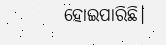ହୋଇପାରିଛି।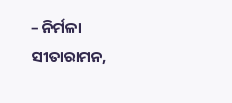– ନିର୍ମଳା ସୀତାରାମନ,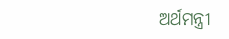ଅର୍ଥମନ୍ତ୍ରୀ